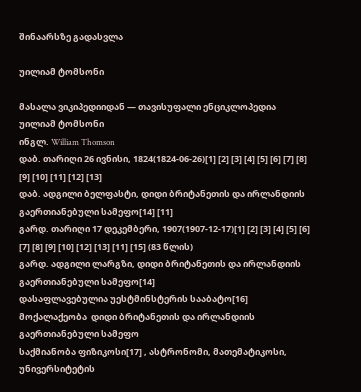შინაარსზე გადასვლა

უილიამ ტომსონი

მასალა ვიკიპედიიდან — თავისუფალი ენციკლოპედია
უილიამ ტომსონი
ინგლ. William Thomson
დაბ. თარიღი 26 ივნისი, 1824(1824-06-26)[1] [2] [3] [4] [5] [6] [7] [8] [9] [10] [11] [12] [13]
დაბ. ადგილი ბელფასტი, დიდი ბრიტანეთის და ირლანდიის გაერთიანებული სამეფო[14] [11]
გარდ. თარიღი 17 დეკემბერი, 1907(1907-12-17)[1] [2] [3] [4] [5] [6] [7] [8] [9] [10] [12] [13] [11] [15] (83 წლის)
გარდ. ადგილი ლარგზი, დიდი ბრიტანეთის და ირლანდიის გაერთიანებული სამეფო[14]
დასაფლავებულია უესტმინსტერის სააბატო[16]
მოქალაქეობა  დიდი ბრიტანეთის და ირლანდიის გაერთიანებული სამეფო
საქმიანობა ფიზიკოსი[17] , ასტრონომი, მათემატიკოსი, უნივერსიტეტის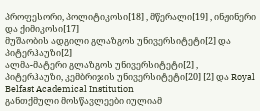პროფესორი, პოლიტიკოსი[18] , მწერალი[19] , ინჟინერი და ქიმიკოსი[17]
მუშაობის ადგილი გლაზგოს უნივერსიტეტი[2] და პიტერჰაუზი[2]
ალმა-მატერი გლაზგოს უნივერსიტეტი[2] , პიტერჰაუზი, კემბრიჯის უნივერსიტეტი[20] [2] და Royal Belfast Academical Institution
განთქმული მოსწავლეები იულიამ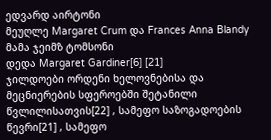ედვარდ აირტონი
მეუღლე Margaret Crum და Frances Anna Blandy
მამა ჯეიმზ ტომსონი
დედა Margaret Gardiner[6] [21]
ჯილდოები ორდენი ხელოვნებისა და მეცნიერების სფეროებში შეტანილი წვლილისათვის[22] , სამეფო საზოგადოების წევრი[21] , სამეფო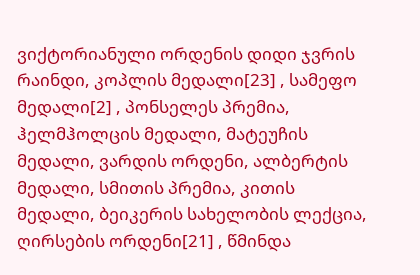ვიქტორიანული ორდენის დიდი ჯვრის რაინდი, კოპლის მედალი[23] , სამეფო მედალი[2] , პონსელეს პრემია, ჰელმჰოლცის მედალი, მატეუჩის მედალი, ვარდის ორდენი, ალბერტის მედალი, სმითის პრემია, კითის მედალი, ბეიკერის სახელობის ლექცია, ღირსების ორდენი[21] , წმინდა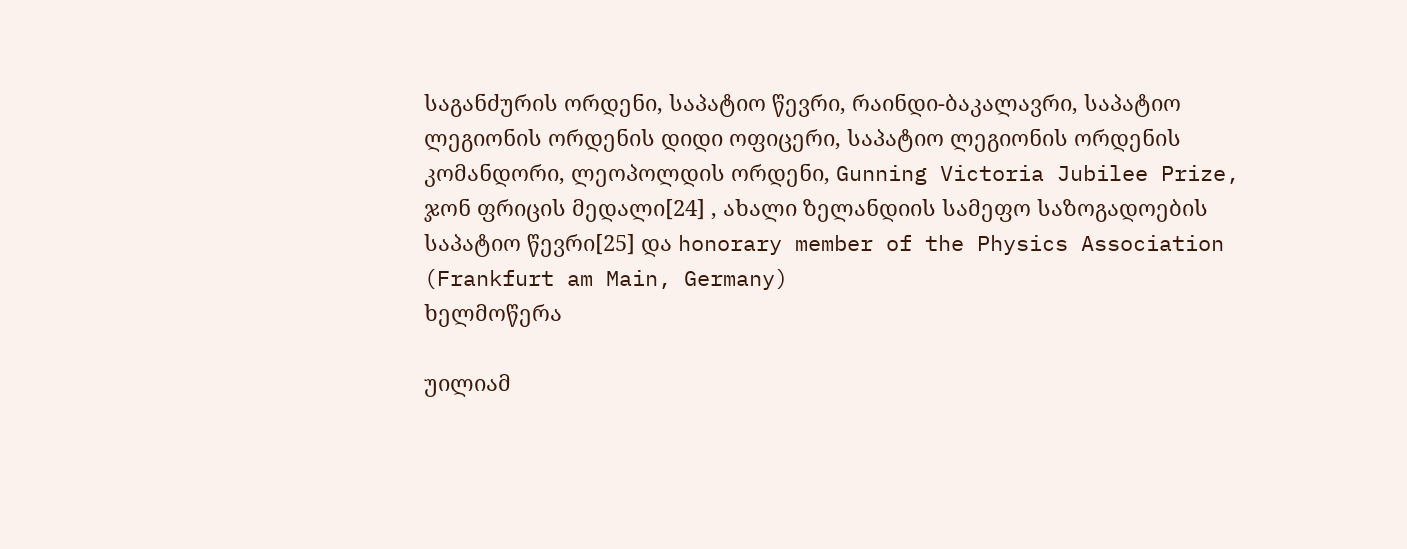საგანძურის ორდენი, საპატიო წევრი, რაინდი-ბაკალავრი, საპატიო ლეგიონის ორდენის დიდი ოფიცერი, საპატიო ლეგიონის ორდენის კომანდორი, ლეოპოლდის ორდენი, Gunning Victoria Jubilee Prize, ჯონ ფრიცის მედალი[24] , ახალი ზელანდიის სამეფო საზოგადოების საპატიო წევრი[25] და honorary member of the Physics Association (Frankfurt am Main, Germany)
ხელმოწერა

უილიამ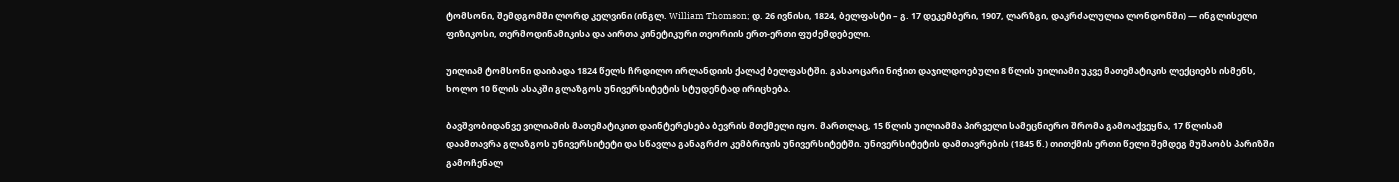ტომსონი, შემდგომში ლორდ კელვინი (ინგლ. William Thomson; დ. 26 ივნისი, 1824, ბელფასტი – გ. 17 დეკემბერი, 1907, ლარზგი, დაკრძალულია ლონდონში) — ინგლისელი ფიზიკოსი, თერმოდინამიკისა და აირთა კინეტიკური თეორიის ერთ-ერთი ფუძემდებელი.

უილიამ ტომსონი დაიბადა 1824 წელს ჩრდილო ირლანდიის ქალაქ ბელფასტში. გასაოცარი ნიჭით დაჯილდოებული 8 წლის უილიამი უკვე მათემატიკის ლექციებს ისმენს, ხოლო 10 წლის ასაკში გლაზგოს უნივერსიტეტის სტუდენტად ირიცხება.

ბავშვობიდანვე ვილიამის მათემატიკით დაინტერესება ბევრის მთქმელი იყო. მართლაც, 15 წლის უილიამმა პირველი სამეცნიერო შრომა გამოაქვეყნა, 17 წლისამ დაამთავრა გლაზგოს უნივერსიტეტი და სწავლა განაგრძო კემბრიჯის უნივერსიტეტში. უნივერსიტეტის დამთავრების (1845 წ.) თითქმის ერთი წელი შემდეგ მუშაობს პარიზში გამოჩენალ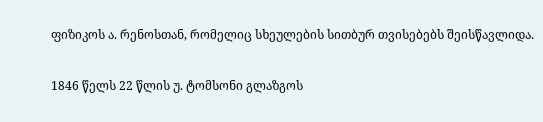ფიზიკოს ა. რენოსთან, რომელიც სხეულების სითბურ თვისებებს შეისწავლიდა.

1846 წელს 22 წლის უ. ტომსონი გლაზგოს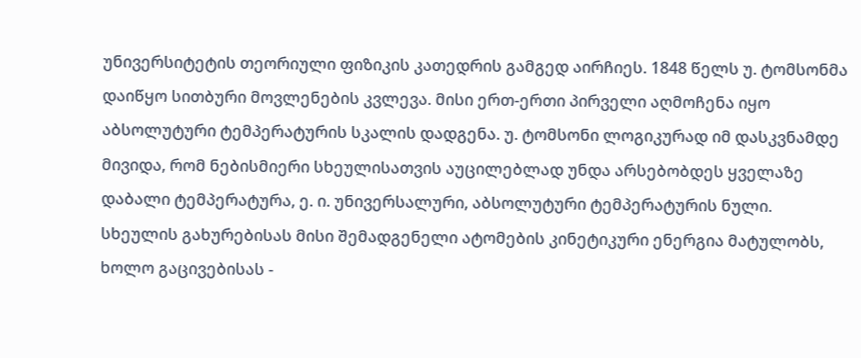უნივერსიტეტის თეორიული ფიზიკის კათედრის გამგედ აირჩიეს. 1848 წელს უ. ტომსონმა დაიწყო სითბური მოვლენების კვლევა. მისი ერთ-ერთი პირველი აღმოჩენა იყო აბსოლუტური ტემპერატურის სკალის დადგენა. უ. ტომსონი ლოგიკურად იმ დასკვნამდე მივიდა, რომ ნებისმიერი სხეულისათვის აუცილებლად უნდა არსებობდეს ყველაზე დაბალი ტემპერატურა, ე. ი. უნივერსალური, აბსოლუტური ტემპერატურის ნული. სხეულის გახურებისას მისი შემადგენელი ატომების კინეტიკური ენერგია მატულობს, ხოლო გაცივებისას -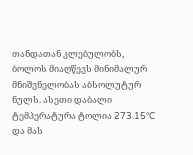თანდათან კლებულობს, ბოლოს მიაღწევს მინიმალურ მნიშვნელობას აბსოლუტურ ნულს. ასეთი დაბალი ტემპერატურა ტოლია 273.15°C და მას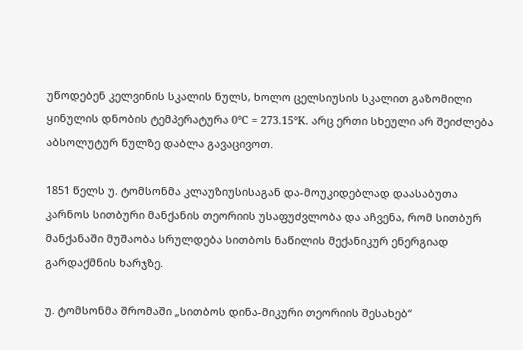უწოდებენ კელვინის სკალის ნულს, ხოლო ცელსიუსის სკალით გაზომილი ყინულის დნობის ტემპერატურა 0°C = 273.15°K. არც ერთი სხეული არ შეიძლება აბსოლუტურ ნულზე დაბლა გავაცივოთ.

1851 წელს უ. ტომსონმა კლაუზიუსისაგან და-მოუკიდებლად დაასაბუთა კარნოს სითბური მანქანის თეორიის უსაფუძვლობა და აჩვენა, რომ სითბურ მანქანაში მუშაობა სრულდება სითბოს ნაწილის მექანიკურ ენერგიად გარდაქმნის ხარჯზე.

უ. ტომსონმა შრომაში „სითბოს დინა-მიკური თეორიის შესახებ“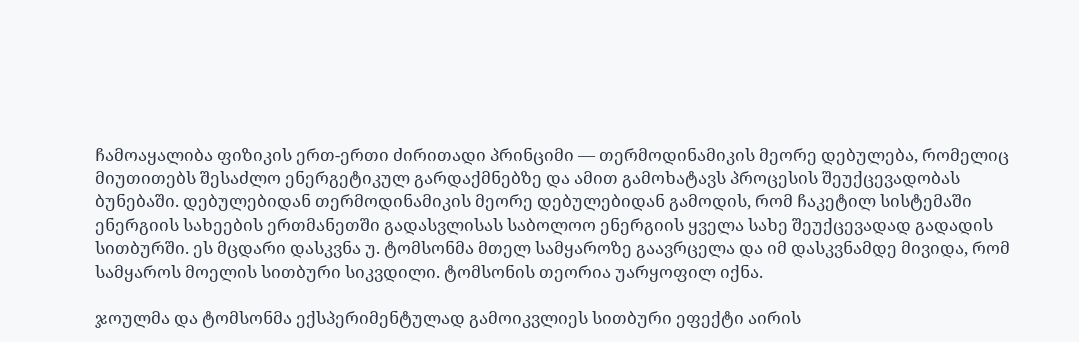ჩამოაყალიბა ფიზიკის ერთ-ერთი ძირითადი პრინციმი — თერმოდინამიკის მეორე დებულება, რომელიც მიუთითებს შესაძლო ენერგეტიკულ გარდაქმნებზე და ამით გამოხატავს პროცესის შეუქცევადობას ბუნებაში. დებულებიდან თერმოდინამიკის მეორე დებულებიდან გამოდის, რომ ჩაკეტილ სისტემაში ენერგიის სახეების ერთმანეთში გადასვლისას საბოლოო ენერგიის ყველა სახე შეუქცევადად გადადის სითბურში. ეს მცდარი დასკვნა უ. ტომსონმა მთელ სამყაროზე გაავრცელა და იმ დასკვნამდე მივიდა, რომ სამყაროს მოელის სითბური სიკვდილი. ტომსონის თეორია უარყოფილ იქნა.

ჯოულმა და ტომსონმა ექსპერიმენტულად გამოიკვლიეს სითბური ეფექტი აირის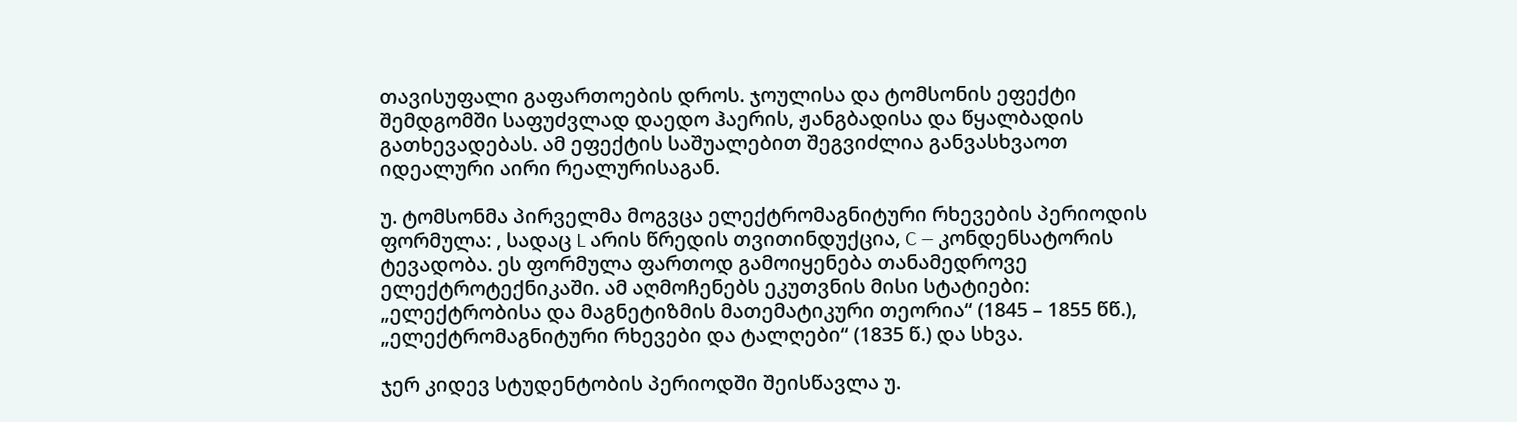თავისუფალი გაფართოების დროს. ჯოულისა და ტომსონის ეფექტი შემდგომში საფუძვლად დაედო ჰაერის, ჟანგბადისა და წყალბადის გათხევადებას. ამ ეფექტის საშუალებით შეგვიძლია განვასხვაოთ იდეალური აირი რეალურისაგან.

უ. ტომსონმა პირველმა მოგვცა ელექტრომაგნიტური რხევების პერიოდის ფორმულა: , სადაც L არის წრედის თვითინდუქცია, C — კონდენსატორის ტევადობა. ეს ფორმულა ფართოდ გამოიყენება თანამედროვე ელექტროტექნიკაში. ამ აღმოჩენებს ეკუთვნის მისი სტატიები: „ელექტრობისა და მაგნეტიზმის მათემატიკური თეორია“ (1845 – 1855 წწ.), „ელექტრომაგნიტური რხევები და ტალღები“ (1835 წ.) და სხვა.

ჯერ კიდევ სტუდენტობის პერიოდში შეისწავლა უ.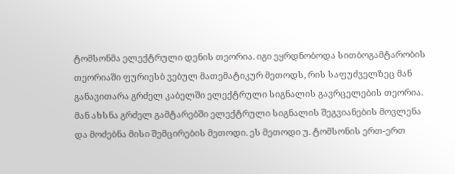ტომსონმა ელექტრული დენის თეორია. იგი ეყრდნობოდა სითბოგამტარობის თეორიაში ფურიესბ ვებულ მათემატიკურ მეთოდს, რის საფუძველზეც მან განავითარა გრძელ კაბელში ელექტრული სიგნალის გავრცელების თეორია. მან ახსნა გრძელ გამტარებში ელექტრული სიგნალის შეგვიანების მოვლენა და მოძებნა მისი შემცირების მეთოდი. ეს მეთოდი უ. ტომსონის ერთ-ერთ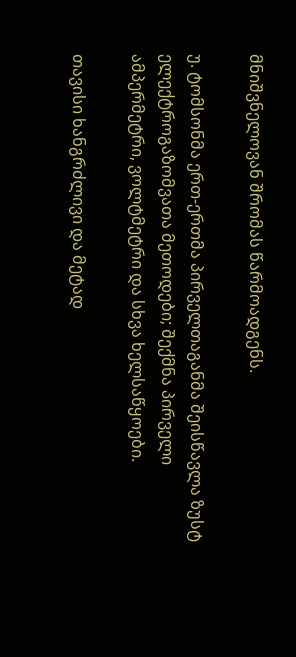მნიშვნელოვან შრომას წარმოადგენს.

უ. ტომსონმა ერთ-ერთმა პირველთაგანმა შეისწავლა ზუსტ ელექტროგაზომვათა მეთოდები; შექმნა პირველი ამპერმეტრი, ვოლტმეტრი და სხვა ხელსაწყოები.

თავისი ხანგრძლივი და მეტად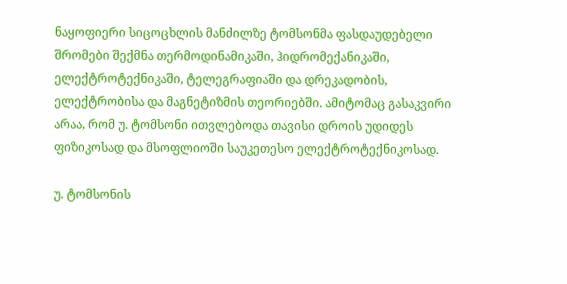ნაყოფიერი სიცოცხლის მანძილზე ტომსონმა ფასდაუდებელი შრომები შექმნა თერმოდინამიკაში, ჰიდრომექანიკაში, ელექტროტექნიკაში, ტელეგრაფიაში და დრეკადობის, ელექტრობისა და მაგნეტიზმის თეორიებში. ამიტომაც გასაკვირი არაა, რომ უ. ტომსონი ითვლებოდა თავისი დროის უდიდეს ფიზიკოსად და მსოფლიოში საუკეთესო ელექტროტექნიკოსად.

უ. ტომსონის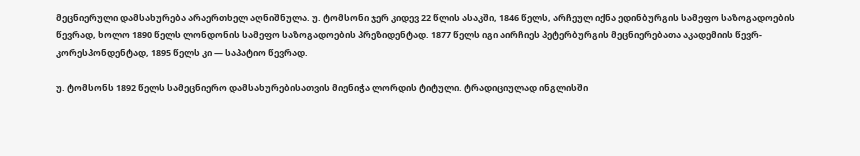მეცნიერული დამსახურება არაერთხელ აღნიშნულა. უ. ტომსონი ჯერ კიდევ 22 წლის ასაკში, 1846 წელს, არჩეულ იქნა ედინბურგის სამეფო საზოგადოების წევრად, ხოლო 1890 წელს ლონდონის სამეფო საზოგადოების პრეზიდენტად. 1877 წელს იგი აირჩიეს პეტერბურგის მეცნიერებათა აკადემიის წევრ-კორესპონდენტად, 1895 წელს კი — საპატიო წევრად.

უ. ტომსონს 1892 წელს სამეცნიერო დამსახურებისათვის მიენიჭა ლორდის ტიტული. ტრადიციულად ინგლისში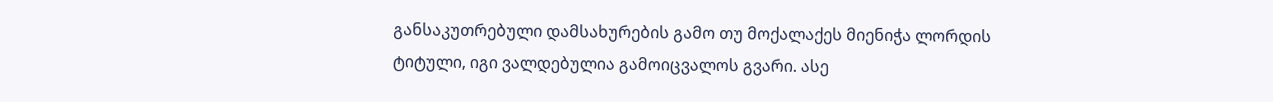განსაკუთრებული დამსახურების გამო თუ მოქალაქეს მიენიჭა ლორდის ტიტული, იგი ვალდებულია გამოიცვალოს გვარი. ასე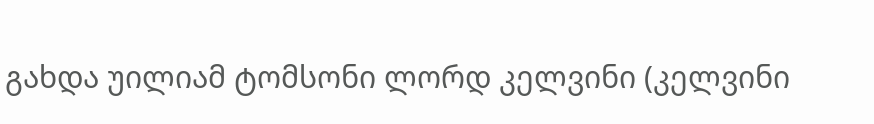გახდა უილიამ ტომსონი ლორდ კელვინი (კელვინი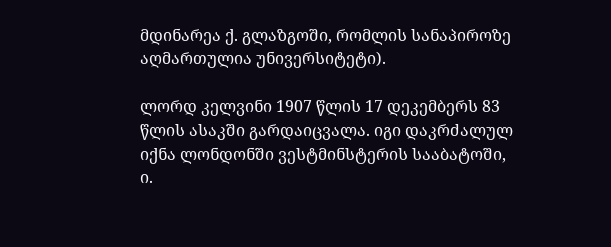მდინარეა ქ. გლაზგოში, რომლის სანაპიროზე აღმართულია უნივერსიტეტი).

ლორდ კელვინი 1907 წლის 17 დეკემბერს 83 წლის ასაკში გარდაიცვალა. იგი დაკრძალულ იქნა ლონდონში ვესტმინსტერის სააბატოში, ი.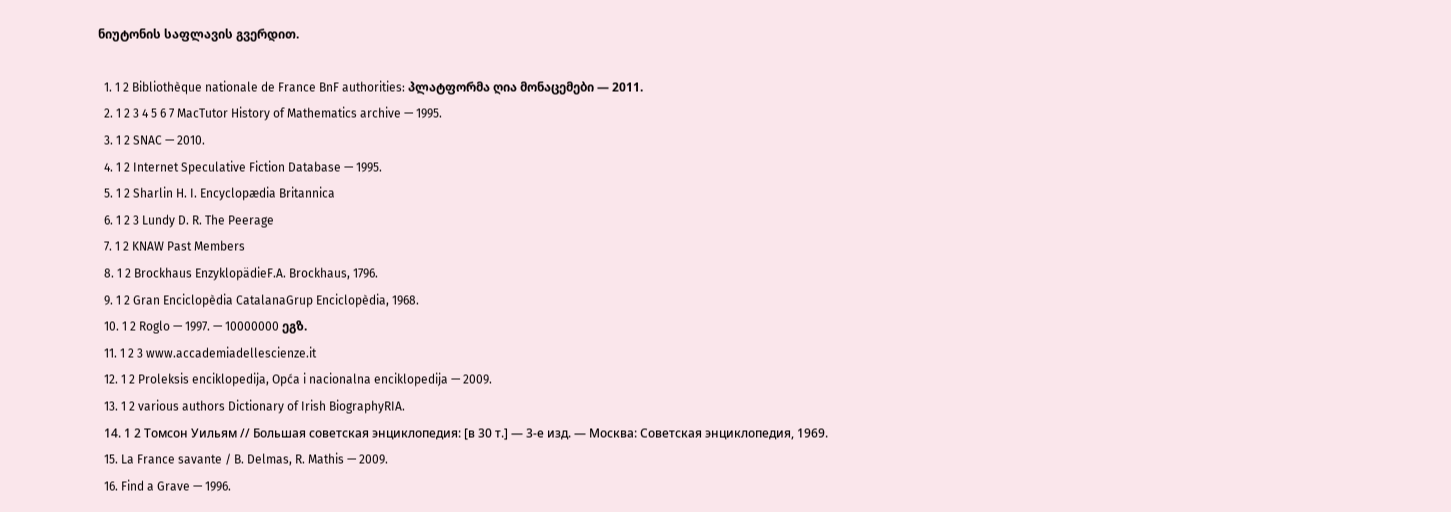ნიუტონის საფლავის გვერდით.

  1. 1 2 Bibliothèque nationale de France BnF authorities: პლატფორმა ღია მონაცემები — 2011.
  2. 1 2 3 4 5 6 7 MacTutor History of Mathematics archive — 1995.
  3. 1 2 SNAC — 2010.
  4. 1 2 Internet Speculative Fiction Database — 1995.
  5. 1 2 Sharlin H. I. Encyclopædia Britannica
  6. 1 2 3 Lundy D. R. The Peerage
  7. 1 2 KNAW Past Members
  8. 1 2 Brockhaus EnzyklopädieF.A. Brockhaus, 1796.
  9. 1 2 Gran Enciclopèdia CatalanaGrup Enciclopèdia, 1968.
  10. 1 2 Roglo — 1997. — 10000000 ეგზ.
  11. 1 2 3 www.accademiadellescienze.it
  12. 1 2 Proleksis enciklopedija, Opća i nacionalna enciklopedija — 2009.
  13. 1 2 various authors Dictionary of Irish BiographyRIA.
  14. 1 2 Томсон Уильям // Большая советская энциклопедия: [в 30 т.] — 3-е изд. — Москва: Советская энциклопедия, 1969.
  15. La France savante / B. Delmas, R. Mathis — 2009.
  16. Find a Grave — 1996.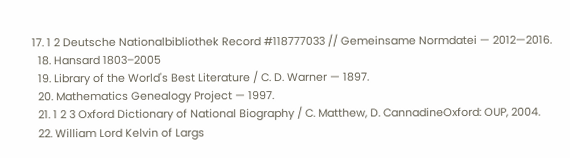17. 1 2 Deutsche Nationalbibliothek Record #118777033 // Gemeinsame Normdatei — 2012—2016.
  18. Hansard 1803–2005
  19. Library of the World's Best Literature / C. D. Warner — 1897.
  20. Mathematics Genealogy Project — 1997.
  21. 1 2 3 Oxford Dictionary of National Biography / C. Matthew, D. CannadineOxford: OUP, 2004.
  22. William Lord Kelvin of Largs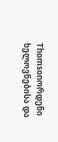Thomsonორდენი ხელოვნებისა და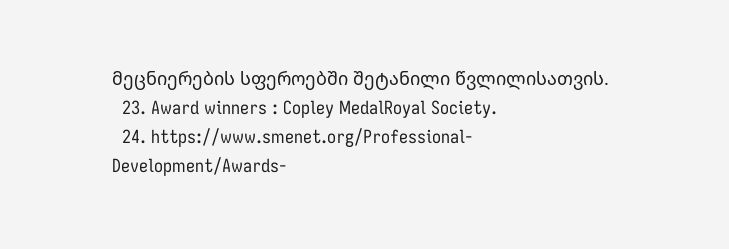მეცნიერების სფეროებში შეტანილი წვლილისათვის.
  23. Award winners : Copley MedalRoyal Society.
  24. https://www.smenet.org/Professional-Development/Awards-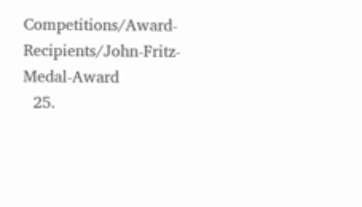Competitions/Award-Recipients/John-Fritz-Medal-Award
  25.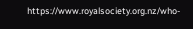https://www.royalsociety.org.nz/who-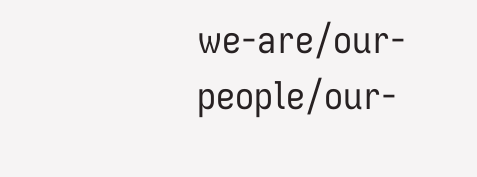we-are/our-people/our-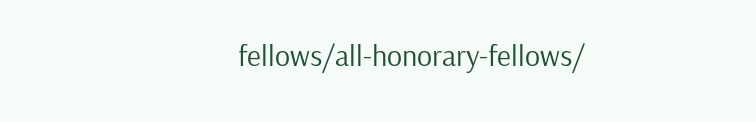fellows/all-honorary-fellows/